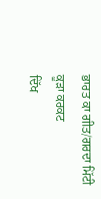ਭਾਰਤ ਕਾ ਗੀਤ/ਗਰਦਾ ਮਿੱਟੀ ਕੂੜਾ ਕਰਕਟ
ਦਿੱਖ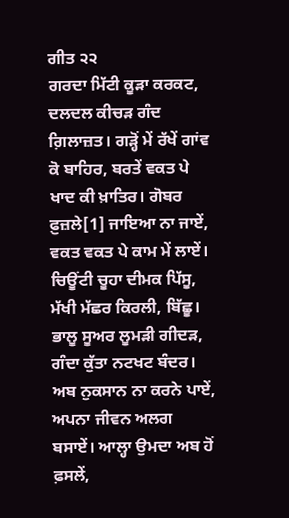ਗੀਤ ੨੨
ਗਰਦਾ ਮਿੱਟੀ ਕੂੜਾ ਕਰਕਟ, ਦਲਦਲ ਕੀਚੜ ਗੰਦ ਗ਼ਿਲਾਜ਼ਤ। ਗੜ੍ਹੋਂ ਮੇਂ ਰੱਖੇਂ ਗਾਂਵ ਕੋ ਬਾਹਿਰ, ਬਰਤੇਂ ਵਕਤ ਪੇ ਖਾਦ ਕੀ ਖ਼ਾਤਿਰ। ਗੋਬਰ ਫ਼ੁਜ਼ਲੇ[1] ਜਾਇਆ ਨਾ ਜਾਏਂ, ਵਕਤ ਵਕਤ ਪੇ ਕਾਮ ਮੇਂ ਲਾਏਂ। ਚਿਊਂਟੀ ਚੂਹਾ ਦੀਮਕ ਪਿੱਸੂ, ਮੱਖੀ ਮੱਛਰ ਕਿਰਲੀ, ਬਿੱਛੂ। ਭਾਲੂ ਸੂਅਰ ਲੂਮੜੀ ਗੀਦੜ, ਗੰਦਾ ਕੁੱਤਾ ਨਟਖਟ ਬੰਦਰ। ਅਬ ਨੁਕਸਾਨ ਨਾ ਕਰਨੇ ਪਾਏਂ, ਅਪਨਾ ਜੀਵਨ ਅਲਗ ਬਸਾਏਂ। ਆਲ੍ਹਾ ਉਮਦਾ ਅਬ ਹੋਂ ਫ਼ਸਲੇਂ,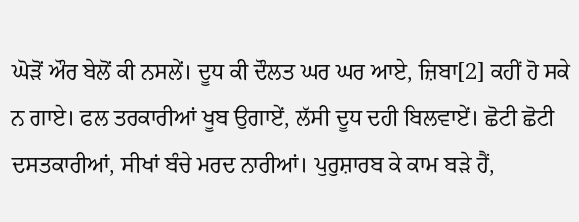ਘੋੜੋਂ ਔਰ ਬੇਲੋਂ ਕੀ ਨਸਲੇਂ। ਦੂਧ ਕੀ ਦੌਲਤ ਘਰ ਘਰ ਆਏ, ਜ਼ਿਬਾ[2] ਕਹੀਂ ਹੋ ਸਕੇ ਨ ਗਾਏ। ਫਲ ਤਰਕਾਰੀਆਂ ਖੂਬ ਉਗਾਏਂ, ਲੱਸੀ ਦੂਧ ਦਹੀ ਬਿਲਵਾਏਂ। ਛੋਟੀ ਛੋਟੀ ਦਸਤਕਾਰੀਆਂ, ਸੀਖਾਂ ਬੰਚੇ ਮਰਦ ਨਾਰੀਆਂ। ਪੁਰੁਸ਼ਾਰਬ ਕੇ ਕਾਮ ਬੜੇ ਹੈਂ,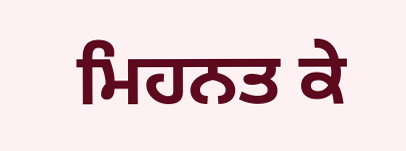ਮਿਹਨਤ ਕੇ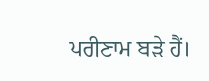ਪਰੀਣਾਮ ਬੜੇ ਹੈਂ।